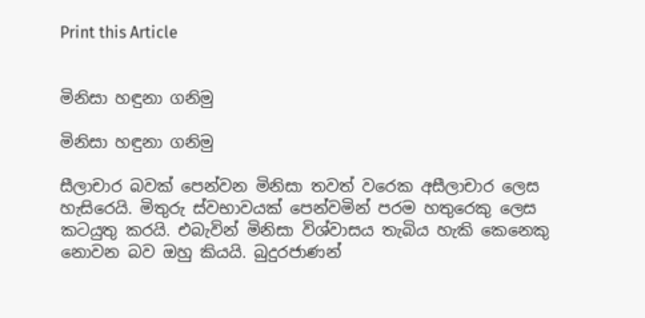Print this Article


මිනිසා හඳුනා ගනිමු

මිනිසා හඳුනා ගනිමු

සීලාචාර බවක් පෙන්වන මිනිසා තවත් වරෙක අසීලාචාර ලෙස හැසිරෙයි. මිතුරු ස්වභාවයක් පෙන්වමින් පරම හතුරෙකු ලෙස කටයුතු කරයි. එබැවින් මිනිසා විශ්වාසය තැබිය හැකි කෙනෙකු නොවන බව ඔහු කියයි. බුදුරජාණන්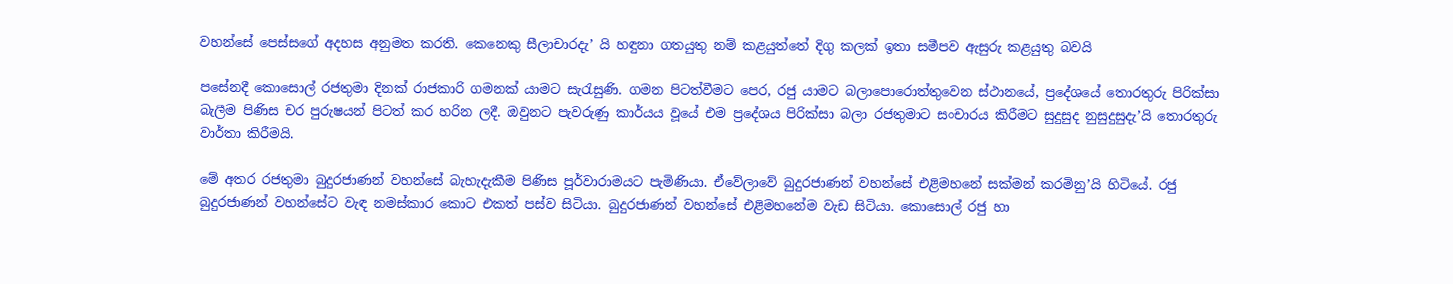වහන්සේ පෙස්සගේ අදහස අනුමත කරති. කෙනෙකු සීලාචාරදැ’ යි හඳුනා ගතයුතු නම් කළයුත්තේ දිගු කලක් ඉතා සමීපව ඇසුරු කළයුතු බවයි

පසේනදී කොසොල් රජතුමා දිනක් රාජකාරි ගමනක් යාමට සැරැසුණි. ගමන පිටත්වීමට පෙර, රජු යාමට බලාපොරොත්තුවෙන ස්ථානයේ, ප්‍රදේශයේ තොරතුරු පිරික්සා බැලීම පිණිස චර පුරුෂයන් පිටත් කර හරින ලදී. ඔවුනට පැවරුණු කාර්යය වූයේ එම ප්‍රදේශය පිරික්සා බලා රජතුමාට සංචාරය කිරීමට සුදුසුද නුසුදුසුදැ’යි තොරතුරු වාර්තා කිරීමයි.

මේ අතර රජතුමා බුදුරජාණන් වහන්සේ බැහැදැකීම පිණිස පූර්වාරාමයට පැමිණියා. ඒවේලාවේ බුදුරජාණන් වහන්සේ එළිමහනේ සක්මන් කරමිනු’යි හිටියේ. රජු බුදුරජාණන් වහන්සේට වැඳ නමස්කාර කොට එකත් පස්ව සිටියා. බුදුරජාණන් වහන්සේ එළිමහනේම වැඩ සිටියා. කොසොල් රජු හා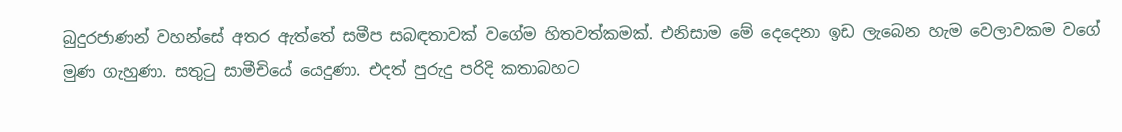බුදුරජාණන් වහන්සේ අතර ඇත්තේ සමීප සබඳතාවක් වගේම හිතවත්කමක්. එනිසාම මේ දෙදෙනා ඉඩ ලැබෙන හැම වෙලාවකම වගේ මුණ ගැහුණා. සතුටු සාමීචියේ යෙදුණා. එදත් පුරුදු පරිදි කතාබහට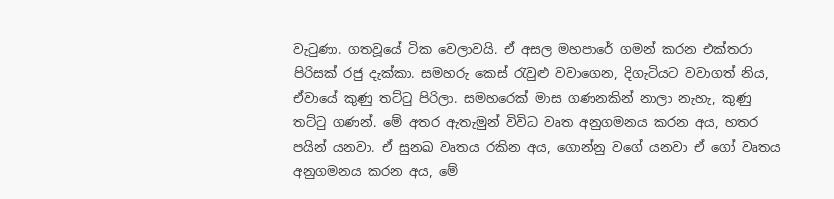වැටුණා. ගතවූයේ ටික වෙලාවයි. ඒ අසල මහපාරේ ගමන් කරන එක්තරා පිරිසක් රජු දැක්කා. සමහරු කෙස් රැවුළු වවාගෙන, දිගැටියට වවාගත් නිය, ඒවායේ කුණු තට්ටු පිරිලා. සමහරෙක් මාස ගණනකින් නාලා නැහැ, කුණු තට්ටු ගණන්. මේ අතර ඇතැමුන් විවිධ වෘත අනුගමනය කරන අය, හතර පයින් යනවා. ඒ සුනඛ වෘතය රකින අය, ගොන්නු වගේ යනවා ඒ ගෝ වෘතය අනුගමනය කරන අය, මේ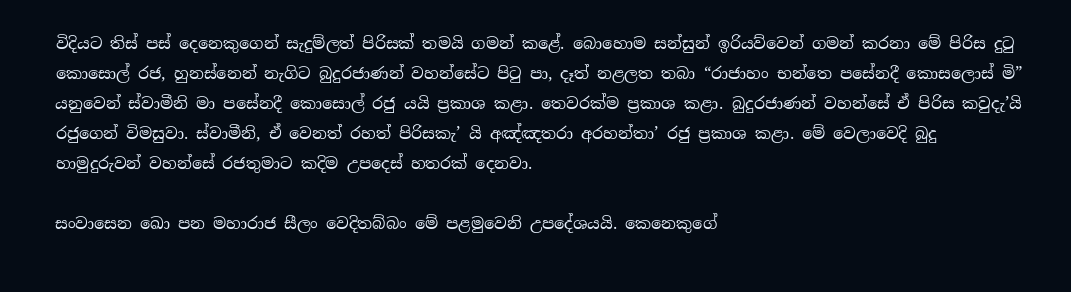විදියට තිස් පස් දෙනෙකුගෙන් සැදුම්ලත් පිරිසක් තමයි ගමන් කළේ. බොහොම සන්සුන් ඉරියව්වෙන් ගමන් කරනා මේ පිරිස දුටු කොසොල් රජ, හුනස්නෙන් නැගිට බුදුරජාණන් වහන්සේට පිටු පා, දෑත් නළලත තබා “රාජාහං භන්තෙ පසේනදී කොසලොස් මි” යනුවෙන් ස්වාමීනි මා පසේනදී කොසොල් රජු යයි ප්‍රකාශ කළා. තෙවරක්ම ප්‍රකාශ කළා. බුදුරජාණන් වහන්සේ ඒ පිරිස කවුදැ’යි රජුගෙන් විමසුවා. ස්වාමීනි, ඒ වෙනත් රහත් පිරිසකැ’ යි අඤ්ඤතරා අරහන්තා’ රජු ප්‍රකාශ කළා. මේ වෙලාවෙදි බුදු හාමුදුරුවන් වහන්සේ රජතුමාට කදිම උපදෙස් හතරක් දෙනවා.

සංවාසෙන ඛො පන මහාරාජ සීලං වෙදිතබ්බං මේ පළමුවෙනි උපදේශයයි. කෙනෙකුගේ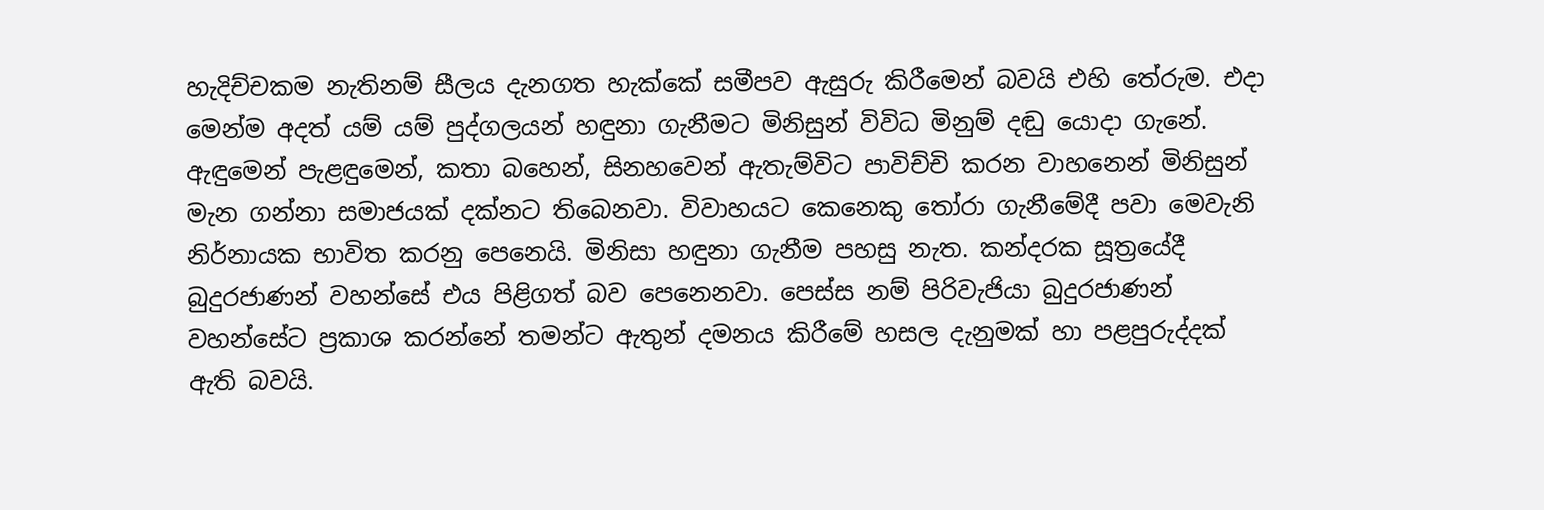හැදිච්චකම නැතිනම් සීලය දැනගත හැක්කේ සමීපව ඇසුරු කිරීමෙන් බවයි එහි තේරුම. එදා මෙන්ම අදත් යම් යම් පුද්ගලයන් හඳුනා ගැනීමට මිනිසුන් විවිධ මිනුම් දඬු යොදා ගැනේ. ඇඳුමෙන් පැළඳුමෙන්, කතා බහෙන්, සිනහවෙන් ඇතැම්විට පාවිච්චි කරන වාහනෙන් මිනිසුන් මැන ගන්නා සමාජයක් දක්නට තිබෙනවා. විවාහයට කෙනෙකු තෝරා ගැනීමේදී පවා මෙවැනි නිර්නායක භාවිත කරනු පෙනෙයි. මිනිසා හඳුනා ගැනීම පහසු නැත. කන්දරක සූත්‍රයේදී බුදුරජාණන් වහන්සේ එය පිළිගත් බව පෙනෙනවා. පෙස්ස නම් පිරිවැජියා බුදුරජාණන් වහන්සේට ප්‍රකාශ කරන්නේ තමන්ට ඇතුන් දමනය කිරීමේ හසල දැනුමක් හා පළපුරුද්දක් ඇති බවයි.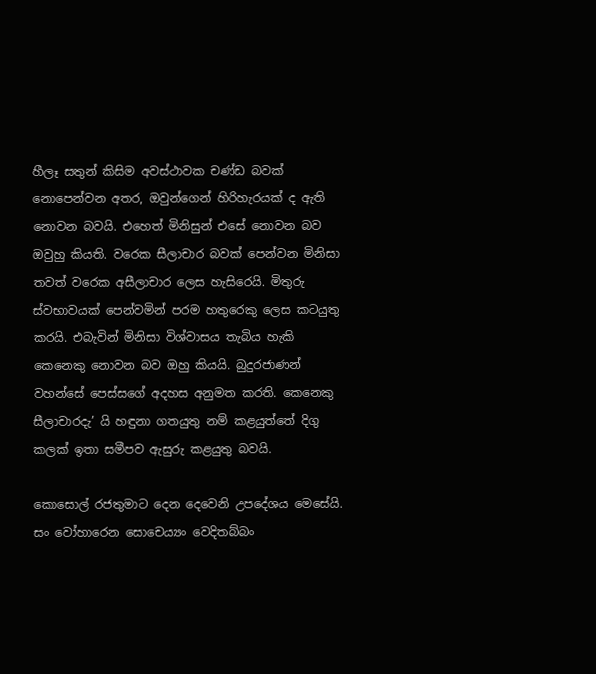හීලෑ සතුන් කිසිම අවස්ථාවක චණ්ඩ බවක් නොපෙන්වන අතර, ඔවුන්ගෙන් හිරිහැරයක් ද ඇති නොවන බවයි. එහෙත් මිනිසුන් එසේ නොවන බව ඔවුහු කියති. වරෙක සීලාචාර බවක් පෙන්වන මිනිසා තවත් වරෙක අසීලාචාර ලෙස හැසිරෙයි. මිතුරු ස්වභාවයක් පෙන්වමින් පරම හතුරෙකු ලෙස කටයුතු කරයි. එබැවින් මිනිසා විශ්වාසය තැබිය හැකි කෙනෙකු නොවන බව ඔහු කියයි. බුදුරජාණන් වහන්සේ පෙස්සගේ අදහස අනුමත කරති. කෙනෙකු සීලාචාරදැ’ යි හඳුනා ගතයුතු නම් කළයුත්තේ දිගු කලක් ඉතා සමීපව ඇසුරු කළයුතු බවයි.

කොසොල් රජතුමාට දෙන දෙවෙනි උපදේශය මෙසේයි. සං වෝහාරෙන සොචෙය්‍යං වෙදිතබ්බං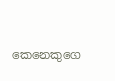කෙනෙකුගෙ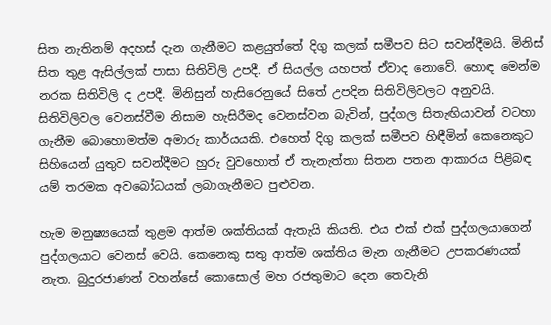සිත නැතිනම් අදහස් දැන ගැනීමට කළයුත්තේ දිගු කලක් සමීපව සිට සවන්දීමයි. මිනිස් සිත තුළ ඇසිල්ලක් පාසා සිතිවිලි උපදී. ඒ සියල්ල යහපත් ඒවාද නොවේ. හොඳ මෙන්ම නරක සිතිවිලි ද උපදී. මිනිසුන් හැසිරෙනුයේ සිතේ උපදින සිතිවිලිවලට අනුවයි. සිතිවිලිවල වෙනස්වීම නිසාම හැසිරීමද වෙනස්වන බැවින්, පුද්ගල සිතැඟියාවන් වටහා ගැනීම බොහොමත්ම අමාරු කාර්යයකි. එහෙත් දිගු කලක් සමීපව හිඳීමින් කෙනෙකුට සිහියෙන් යුතුව සවන්දීමට හුරු වුවහොත් ඒ තැනැත්තා සිතන පතන ආකාරය පිළිබඳ යම් තරමක අවබෝධයක් ලබාගැනීමට පුළුවන.

හැම මනුෂ්‍යයෙක් තුළම ආත්ම ශක්තියක් ඇතැයි කියති. එය එක් එක් පුද්ගලයාගෙන් පුද්ගලයාට වෙනස් වෙයි. කෙනෙකු සතු ආත්ම ශක්තිය මැන ගැනීමට උපකරණයක් නැත. බුදුරජාණන් වහන්සේ කොසොල් මහ රජතුමාට දෙන තෙවැනි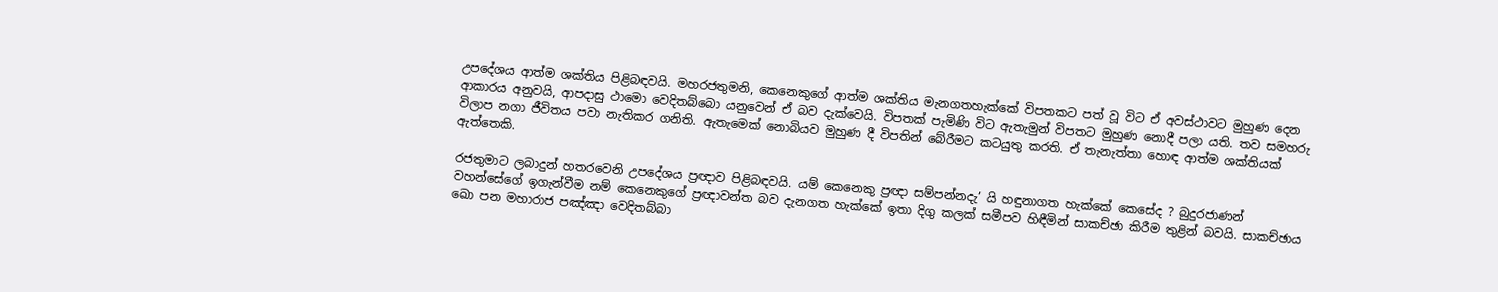උපදේශය ආත්ම ශක්තිය පිළිබඳවයි. මහරජතුමනි, කෙනෙකුගේ ආත්ම ශක්තිය මැනගතහැක්කේ විපතකට පත් වූ විට ඒ අවස්ථාවට මුහුණ දෙන ආකාරය අනුවයි, ආපදාසු ථාමො වෙදිතබ්බො යනුවෙන් ඒ බව දැක්වෙයි. විපතක් පැමිණි විට ඇතැමුන් විපතට මුහුණ නොදී පලා යති. තව සමහරු විලාප නගා ජීවිතය පවා නැතිකර ගනිති. ඇතැමෙක් නොබියව මුහුණ දී විපතින් බේරීමට කටයුතු කරති. ඒ තැනැත්තා හොඳ ආත්ම ශක්තියක් ඇත්තෙකි.

රජතුමාට ලබාදුන් හතරවෙනි උපදේශය ප්‍රඥාව පිළිබඳවයි. යම් කෙනෙකු ප්‍රඥා සම්පන්නදැ’ යි හඳුනාගත හැක්කේ කෙසේද ? බුදුරජාණන් වහන්සේගේ ඉගැන්වීම නම් කෙනෙකුගේ ප්‍රඥාවන්ත බව දැනගත හැක්කේ ඉතා දිගු කලක් සමීපව හිඳීමින් සාකච්ඡා කිරීම තුළින් බවයි. සාකච්ඡාය ඛො පන මහාරාජ පඤ්ඤා වෙදිතබ්බා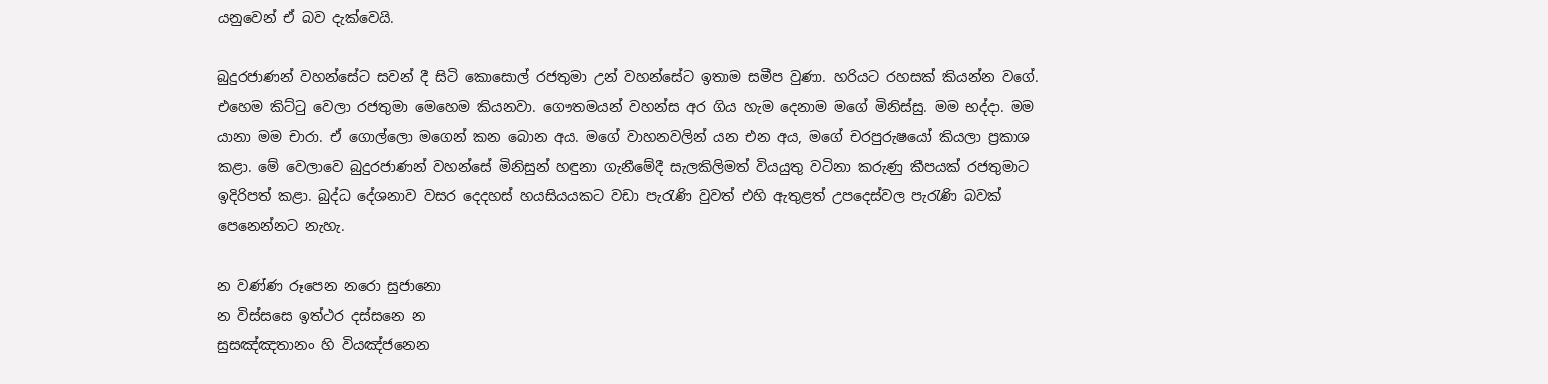යනුවෙන් ඒ බව දැක්වෙයි.

බුදුරජාණන් වහන්සේට සවන් දී සිටි කොසොල් රජතුමා උන් වහන්සේට ඉතාම සමීප වුණා. හරියට රහසක් කියන්න වගේ. එහෙම කිට්ටු වෙලා රජතුමා මෙහෙම කියනවා. ගෞතමයන් වහන්ස අර ගිය හැම දෙනාම මගේ මිනිස්සු. මම භද්දා. මම යානා මම චාරා. ඒ ගොල්ලො මගෙන් කන බොන අය. මගේ වාහනවලින් යන එන අය, මගේ චරපුරුෂයෝ කියලා ප්‍රකාශ කළා. මේ වෙලාවෙ බුදුරජාණන් වහන්සේ මිනිසුන් හඳුනා ගැනීමේදී සැලකිලිමත් වියයුතු වටිනා කරුණු කීපයක් රජතුමාට ඉදිරිපත් කළා. බුද්ධ දේශනාව වසර දෙදහස් හයසියයකට වඩා පැරැණි වුවත් එහි ඇතුළත් උපදෙස්වල පැරැණි බවක් පෙනෙන්නට නැහැ.

න වණ්ණ රූපෙන නරො සුජානො
න විස්සසෙ ඉත්ථර දස්සනෙ න
සුසඤ්ඤතානං හි වියඤ්ජනෙන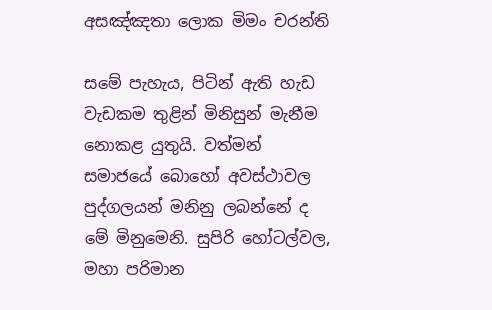අසඤ්ඤතා ලොක මිමං චරන්ති

සමේ පැහැය, පිටින් ඇති හැඩ වැඩකම තුළින් මිනිසුන් මැනීම නොකළ යුතුයි. වත්මන් සමාජයේ බොහෝ අවස්ථාවල පුද්ගලයන් මනිනු ලබන්නේ ද මේ මිනුමෙනි. සුපිරි හෝටල්වල, මහා පරිමාන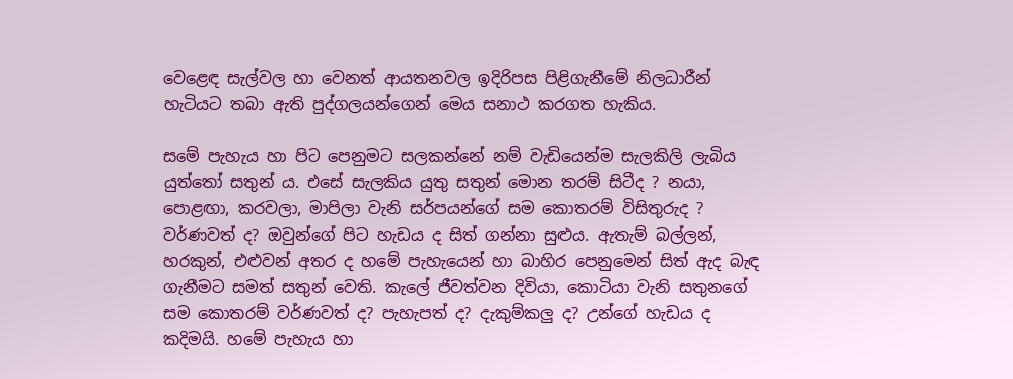වෙළෙඳ සැල්වල හා වෙනත් ආයතනවල ඉදිරිපස පිළිගැනීමේ නිලධාරීන් හැටියට තබා ඇති පුද්ගලයන්ගෙන් මෙය සනාථ කරගත හැකිය.

සමේ පැහැය හා පිට පෙනුමට සලකන්නේ නම් වැඩියෙන්ම සැලකිලි ලැබිය යුත්තෝ සතුන් ය. එසේ සැලකිය යුතු සතුන් මොන තරම් සිටීද ? නයා, පොළඟා, කරවලා, මාපිලා වැනි සර්පයන්ගේ සම කොතරම් විසිතුරුද ? වර්ණවත් ද? ඔවුන්ගේ පිට හැඩය ද සිත් ගන්නා සුළුය. ඇතැම් බල්ලන්, හරකුන්, එළුවන් අතර ද හමේ පැහැයෙන් හා බාහිර පෙනුමෙන් සිත් ඇද බැඳ ගැනීමට සමත් සතුන් වෙති. කැලේ ජීවත්වන දිවියා, කොටියා වැනි සතුනගේ සම කොතරම් වර්ණවත් ද? පැහැපත් ද? දැකුම්කලු ද? උන්ගේ හැඩය ද කදිමයි. හමේ පැහැය හා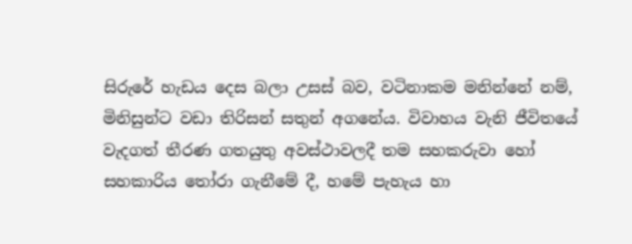සිරුරේ හැඩය දෙස බලා උසස් බව, වටිනාකම මනින්නේ නම්, මිනිසුන්ට වඩා තිරිසන් සතුන් අගනේය. විවාහය වැනි ජීවිතයේ වැදගත් තීරණ ගතයුතු අවස්ථාවලදී තම සහකරුවා හෝ සහකාරිය තෝරා ගැනීමේ දී, හමේ පැහැය හා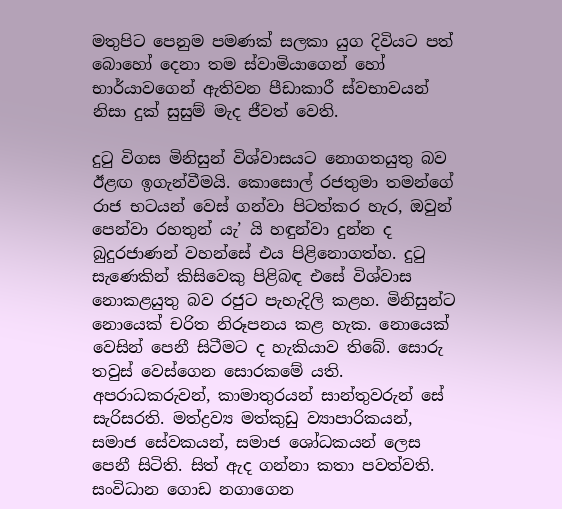මතුපිට පෙනුම පමණක් සලකා යුග දිවියට පත් බොහෝ දෙනා තම ස්වාමියාගෙන් හෝ භාර්යාවගෙන් ඇතිවන පීඩාකාරී ස්වභාවයන් නිසා දුක් සුසුම් මැද ජීවත් වෙති.

දුටු විගස මිනිසුන් විශ්වාසයට නොගතයුතු බව ඊළඟ ඉගැන්වීමයි. කොසොල් රජතුමා තමන්ගේ රාජ භටයන් වෙස් ගන්වා පිටත්කර හැර, ඔවුන් පෙන්වා රහතුන් යැ’ යි හඳුන්වා දුන්න ද බුදුරජාණන් වහන්සේ එය පිළිනොගත්හ. දුටු සැණෙකින් කිසිවෙකු පිළිබඳ එසේ විශ්වාස නොකළයුතු බව රජුට පැහැදිලි කළහ. මිනිසුන්ට නොයෙක් චරිත නිරූපනය කළ හැක. නොයෙක් වෙසින් පෙනී සිටීමට ද හැකියාව තිබේ. සොරු තවුස් වෙස්ගෙන සොරකමේ යති. අපරාධකරුවන්, කාමාතුරයන් සාන්තුවරුන් සේ සැරිසරති. මත්ද්‍රව්‍ය මත්කුඩු ව්‍යාපාරිකයන්, සමාජ සේවකයන්, සමාජ ශෝධකයන් ලෙස පෙනී සිටිති. සිත් ඇද ගන්නා කතා පවත්වති. සංවිධාන ගොඩ නගාගෙන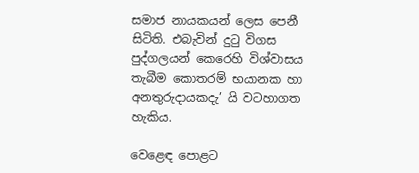සමාජ නායකයන් ලෙස පෙනී සිටිති. එබැවින් දුටු විගස පුද්ගලයන් කෙරෙහි විශ්වාසය තැබීම කොතරම් භයානක හා අනතුරුදායකදැ’ යි වටහාගත හැකිය.

වෙළෙඳ පොළට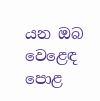යන ඔබ වෙළෙඳ පොළ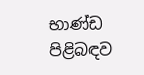භාණ්ඩ පිළිබඳව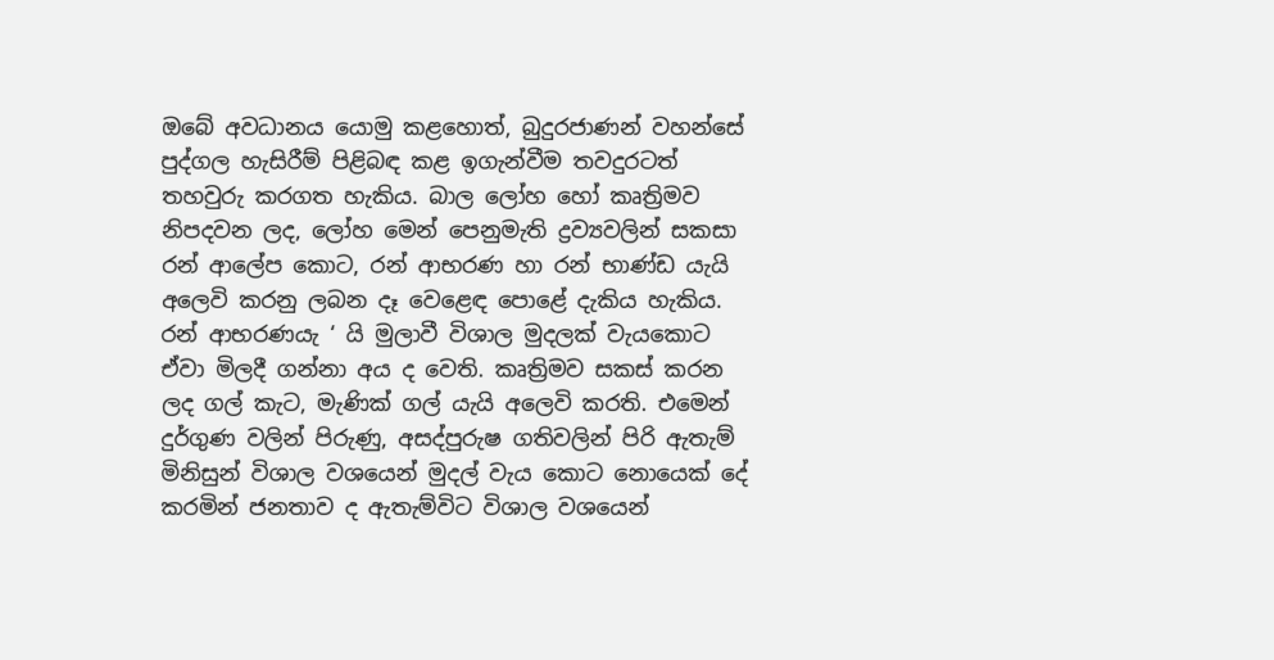ඔබේ අවධානය යොමු කළහොත්, බුදුරජාණන් වහන්සේ පුද්ගල හැසිරීම් පිළිබඳ කළ ඉගැන්වීම තවදුරටත් තහවුරු කරගත හැකිය. බාල ලෝහ හෝ කෘත්‍රිමව නිපදවන ලද, ලෝහ මෙන් පෙනුමැති ද්‍රව්‍යවලින් සකසා රන් ආලේප කොට, රන් ආභරණ හා රන් භාණ්ඩ යැයි අලෙවි කරනු ලබන දෑ වෙළෙඳ පොළේ දැකිය හැකිය. රන් ආභරණයැ ‘ යි මුලාවී විශාල මුදලක් වැයකොට ඒවා මිලදී ගන්නා අය ද වෙති. කෘත්‍රිමව සකස් කරන ලද ගල් කැට, මැණික් ගල් යැයි අලෙවි කරති. එමෙන් දුර්ගුණ වලින් පිරුණු, අසද්පුරුෂ ගතිවලින් පිරි ඇතැම් මිනිසුන් විශාල වශයෙන් මුදල් වැය කොට නොයෙක් දේ කරමින් ජනතාව ද ඇතැම්විට විශාල වශයෙන්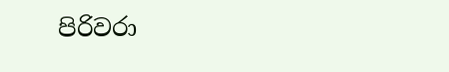පිරිවරා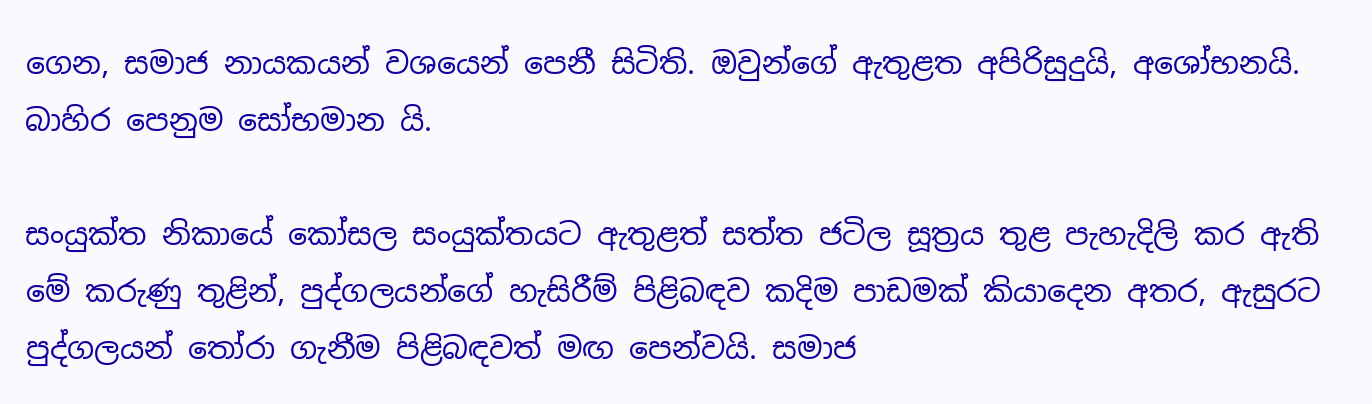ගෙන, සමාජ නායකයන් වශයෙන් පෙනී සිටිති. ඔවුන්ගේ ඇතුළත අපිරිසුදුයි, අශෝභනයි. බාහිර පෙනුම සෝභමාන යි.

සංයුක්ත නිකායේ කෝසල සංයුක්තයට ඇතුළත් සත්ත ජටිල සූත්‍රය තුළ පැහැදිලි කර ඇති මේ කරුණු තුළින්, පුද්ගලයන්ගේ හැසිරීම් පිළිබඳව කදිම පාඩමක් කියාදෙන අතර, ඇසුරට පුද්ගලයන් තෝරා ගැනීම පිළිබඳවත් මඟ පෙන්වයි. සමාජ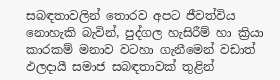සබඳතාවලින් තොරව අපට ජීවත්විය නොහැකි බැවින්, පුද්ගල හැසිරීම් හා ක්‍රියා කාරකම් මනාව වටහා ගැනීමෙන් වඩාත් ඵලදායී සමාජ සබඳතාවක් තුළින්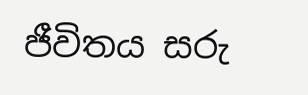ජීවිතය සරු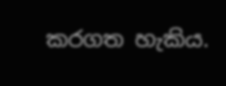කරගත හැකිය.